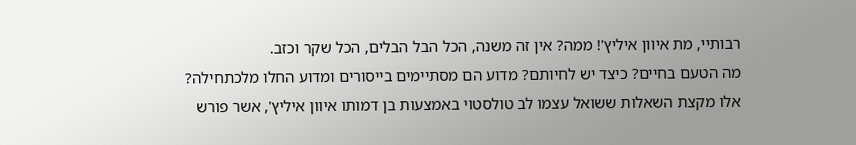רבותיי, מת איוון איליץ'! ממה? אין זה משנה, הכל הבל הבלים, הכל שקר וכזב.
מה הטעם בחיים? כיצד יש לחיותם? מדוע הם מסתיימים בייסורים ומדוע החלו מלכתחילה?
אלו מקצת השאלות ששואל עצמו לב טולסטוי באמצעות בן דמותו איוון איליץ', אשר פורש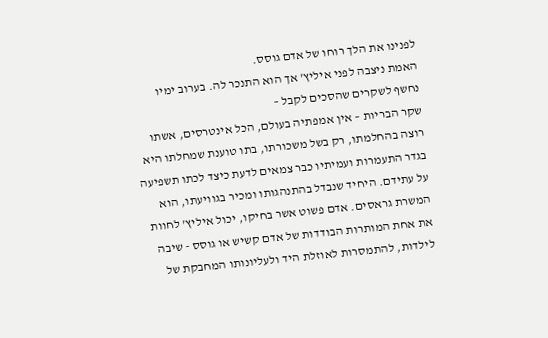לפנינו את הלך רוחו של אדם גוסס.
האמת ניצבה לפני איליץ' אך הוא התנכר לה. בערוב ימיו נחשף לשקרים שהסכים לקבל –
שקר הבריות – אין אמפתיה בעולם, הכל אינטרסים, אשתו רוצה בהחלמתו, רק בשל משכורתו, בתו טוענת שמחלתו היא בגדר התעמרות ועמיתיו כבר צמאים לדעת כיצד לכתו תשפיעה על עתידם. היחיד שנבדל בהתנהגותו ומכיר בגוויעתו, הוא המשרת גראסים. אדם פשוט אשר בחיקו, יכול איליץ' לחוות את אחת המותרות הבודדות של אדם קשיש או גוסס - שיבה לילדות, להתמסרות לאוזלת היד ולעליונותו המחבקת של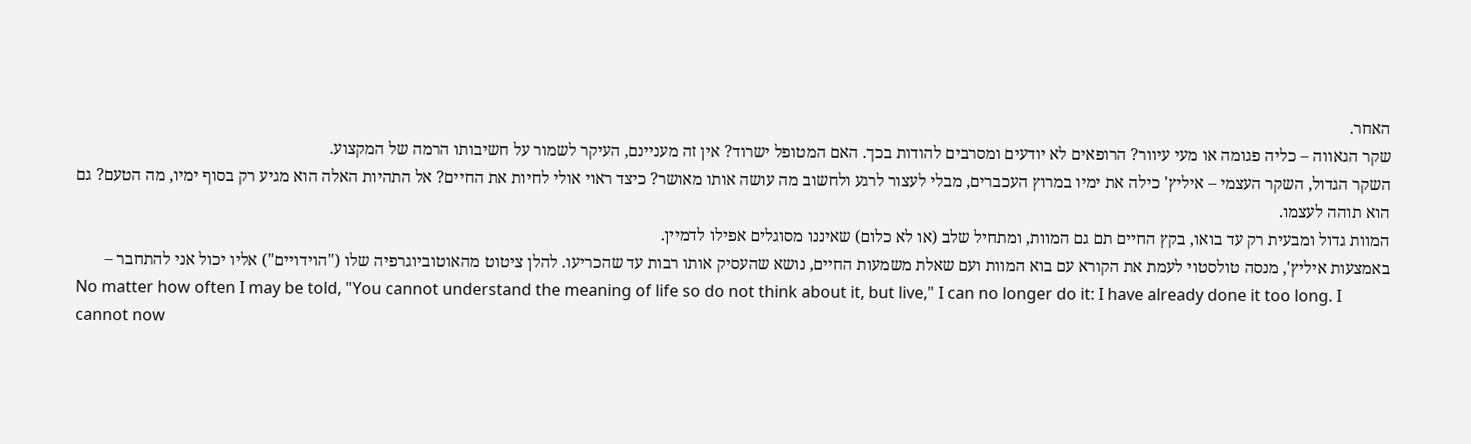האחר.
שקר הגאווה – כליה פגומה או מעי עיוור? הרופאים לא יודעים ומסרבים להודות בכך. האם המטופל ישרוד? אין זה מעניינם, העיקר לשמור על חשיבותו הרמה של המקצוע.
השקר הגדול, השקר העצמי – איליץ' כילה את ימיו במרוץ העכברים, מבלי לעצור לרגע ולחשוב מה עושה אותו מאושר? כיצד ראוי אולי לחיות את החיים? אל התהיות האלה הוא מגיע רק בסוף ימיו, מה הטעם? גם הוא תוהה לעצמו.
המוות גדול ומבעית רק עד בואו, בקץ החיים תם גם המוות, ומתחיל שלב (או לא כלום) שאיננו מסוגלים אפילו לדמיין.
באמצעות איליץ', מנסה טולסטוי לעמת את הקורא עם בוא המוות ועם שאלת משמעות החיים, נושא שהעסיק אותו רבות עד שהכריעו. להלן ציטוט מהאוטוביוגרפיה שלו ("הוידויים") אליו יכול אני להתחבר –
No matter how often I may be told, "You cannot understand the meaning of life so do not think about it, but live," I can no longer do it: I have already done it too long. I cannot now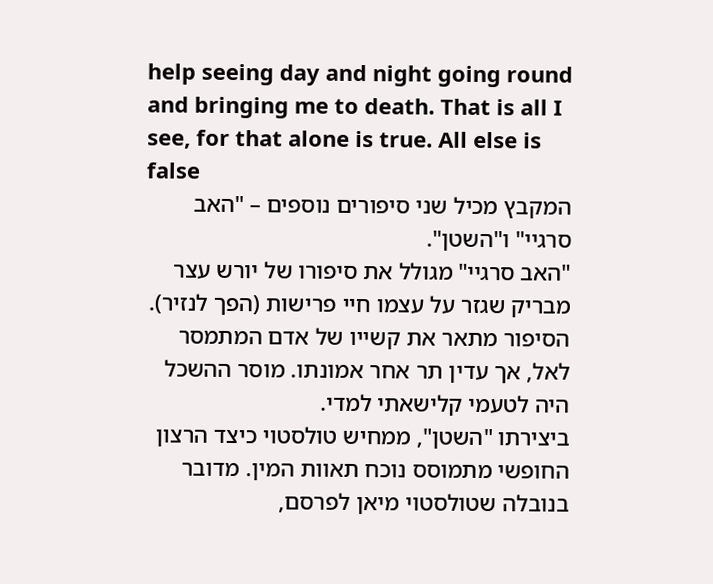help seeing day and night going round and bringing me to death. That is all I see, for that alone is true. All else is false
המקבץ מכיל שני סיפורים נוספים – "האב סרגיי" ו"השטן".
"האב סרגיי" מגולל את סיפורו של יורש עצר מבריק שגזר על עצמו חיי פרישות (הפך לנזיר). הסיפור מתאר את קשייו של אדם המתמסר לאל, אך עדין תר אחר אמונתו. מוסר ההשכל היה לטעמי קלישאתי למדי.
ביצירתו "השטן", ממחיש טולסטוי כיצד הרצון החופשי מתמוסס נוכח תאוות המין. מדובר בנובלה שטולסטוי מיאן לפרסם,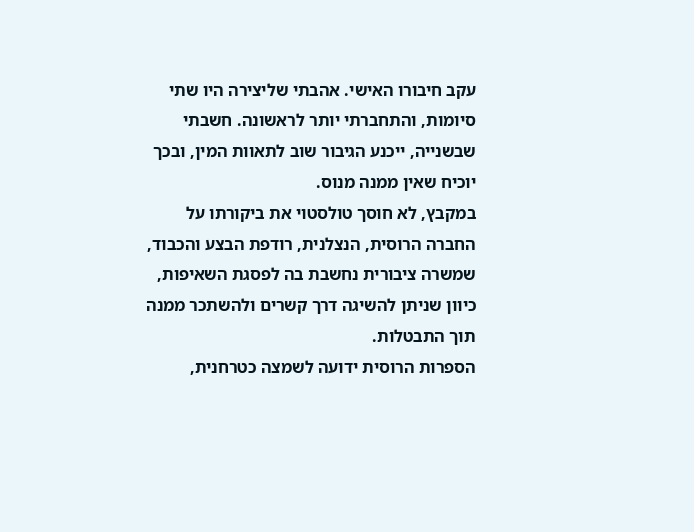עקב חיבורו האישי. אהבתי שליצירה היו שתי סיומות, והתחברתי יותר לראשונה. חשבתי שבשנייה, ייכנע הגיבור שוב לתאוות המין, ובכך יוכיח שאין ממנה מנוס.
במקבץ, לא חוסך טולסטוי את ביקורתו על החברה הרוסית, הנצלנית, רודפת הבצע והכבוד, שמשרה ציבורית נחשבת בה לפסגת השאיפות, כיוון שניתן להשיגה דרך קשרים ולהשתכר ממנה תוך התבטלות.
הספרות הרוסית ידועה לשמצה כטרחנית,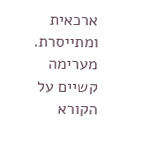ארכאית ומתייסרת. מערימה קשיים על הקורא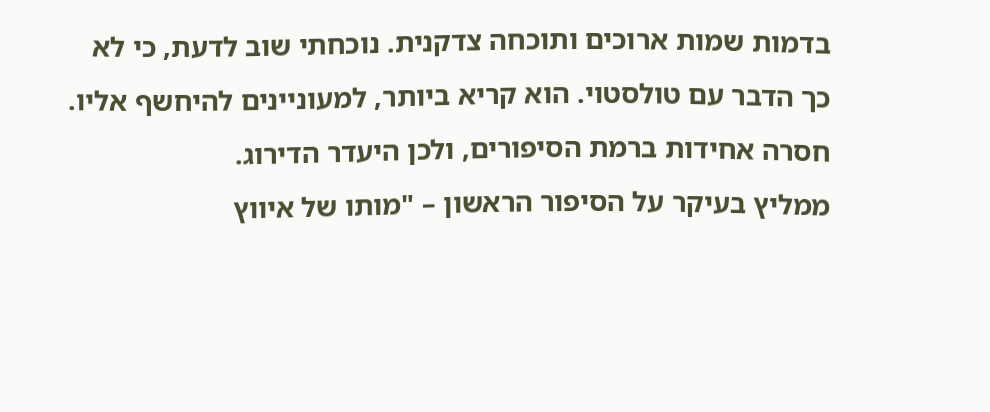בדמות שמות ארוכים ותוכחה צדקנית. נוכחתי שוב לדעת, כי לא כך הדבר עם טולסטוי. הוא קריא ביותר, למעוניינים להיחשף אליו.
חסרה אחידות ברמת הסיפורים, ולכן היעדר הדירוג.
ממליץ בעיקר על הסיפור הראשון – "מותו של איווץ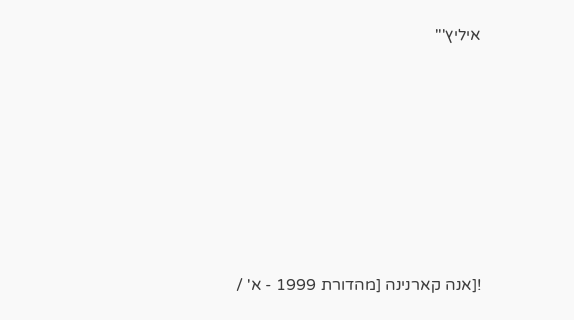איליץ'"










![אנה קארנינה [מהדורת 1999 - א' /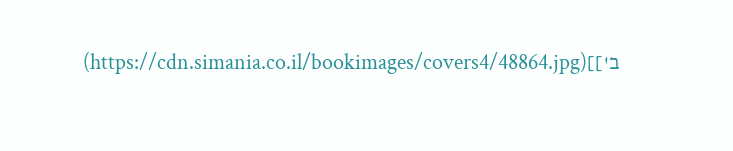ב']](https://cdn.simania.co.il/bookimages/covers4/48864.jpg)